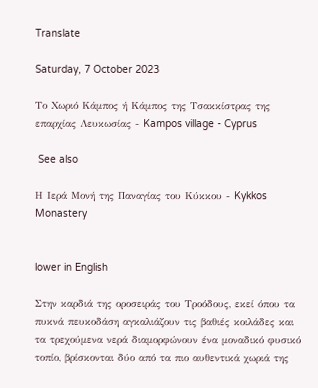Translate

Saturday, 7 October 2023

Το Χωριό Κάμπος ή Κάμπος της Τσακκίστρας της επαρχίας Λευκωσίας - Kampos village - Cyprus

 See also

Η Ιερά Μονή της Παναγίας του Κύκκου - Kykkos Monastery


lower in English

Στην καρδιά της οροσειράς του Τροόδους, εκεί όπου τα πυκνά πευκοδάση αγκαλιάζουν τις βαθιές κοιλάδες και τα τρεχούμενα νερά διαμορφώνουν ένα μοναδικό φυσικό τοπίο, βρίσκονται δύο από τα πιο αυθεντικά χωριά της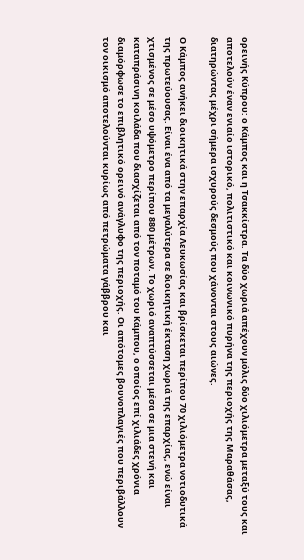ορεινής Κύπρου: ο Κάμπος και η Τσακκίστρα. Τα δύο χωριά απέχουν μόλις δύο χιλιόμετρα μεταξύ τους και αποτελούν έναν ενιαίο ιστορικό, πολιτιστικό και κοινωνικό πυρήνα της περιοχής της Μαραθάσας, διατηρώντας μέχρι σήμερα ισχυρούς δεσμούς που χάνονται στους αιώνες.

Ο Κάμπος ανήκει διοικητικά στην επαρχία Λευκωσίας και βρίσκεται περίπου 70 χιλιόμετρα νοτιοδυτικά της πρωτεύουσας. Είναι ένα από τα μεγαλύτερα σε διοικητική έκταση χωριά της επαρχίας, ενώ είναι χτισμένος σε μέσο υψόμετρο περίπου 880 μέτρων. Το χωριό αναπτύσσεται μέσα σε μια στενή και καταπράσινη κοιλάδα που διασχίζεται από τον ποταμό του Κάμπου, ο οποίος επί χιλιάδες χρόνια διαμόρφωσε το επιβλητικό ορεινό ανάγλυφο της περιοχής. Οι απότομες βουνοπλαγιές που περιβάλλουν τον οικισμό αποτελούνται κυρίως από πετρώματα γάββρου και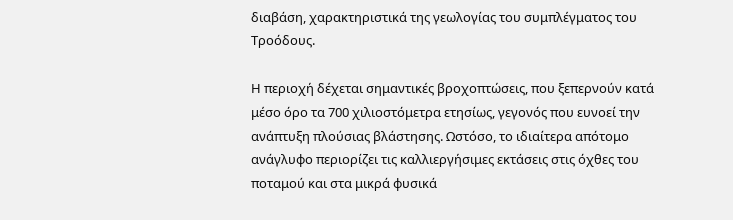διαβάση, χαρακτηριστικά της γεωλογίας του συμπλέγματος του Τροόδους.

Η περιοχή δέχεται σημαντικές βροχοπτώσεις, που ξεπερνούν κατά μέσο όρο τα 700 χιλιοστόμετρα ετησίως, γεγονός που ευνοεί την ανάπτυξη πλούσιας βλάστησης. Ωστόσο, το ιδιαίτερα απότομο ανάγλυφο περιορίζει τις καλλιεργήσιμες εκτάσεις στις όχθες του ποταμού και στα μικρά φυσικά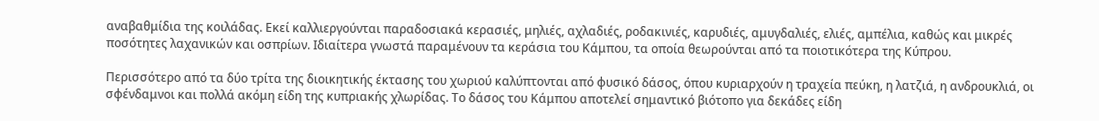αναβαθμίδια της κοιλάδας. Εκεί καλλιεργούνται παραδοσιακά κερασιές, μηλιές, αχλαδιές, ροδακινιές, καρυδιές, αμυγδαλιές, ελιές, αμπέλια, καθώς και μικρές ποσότητες λαχανικών και οσπρίων. Ιδιαίτερα γνωστά παραμένουν τα κεράσια του Κάμπου, τα οποία θεωρούνται από τα ποιοτικότερα της Κύπρου.

Περισσότερο από τα δύο τρίτα της διοικητικής έκτασης του χωριού καλύπτονται από φυσικό δάσος, όπου κυριαρχούν η τραχεία πεύκη, η λατζιά, η ανδρουκλιά, οι σφένδαμνοι και πολλά ακόμη είδη της κυπριακής χλωρίδας. Το δάσος του Κάμπου αποτελεί σημαντικό βιότοπο για δεκάδες είδη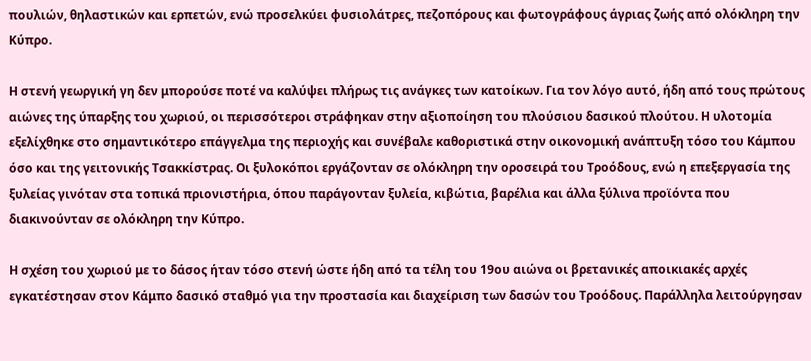πουλιών, θηλαστικών και ερπετών, ενώ προσελκύει φυσιολάτρες, πεζοπόρους και φωτογράφους άγριας ζωής από ολόκληρη την Κύπρο.

Η στενή γεωργική γη δεν μπορούσε ποτέ να καλύψει πλήρως τις ανάγκες των κατοίκων. Για τον λόγο αυτό, ήδη από τους πρώτους αιώνες της ύπαρξης του χωριού, οι περισσότεροι στράφηκαν στην αξιοποίηση του πλούσιου δασικού πλούτου. Η υλοτομία εξελίχθηκε στο σημαντικότερο επάγγελμα της περιοχής και συνέβαλε καθοριστικά στην οικονομική ανάπτυξη τόσο του Κάμπου όσο και της γειτονικής Τσακκίστρας. Οι ξυλοκόποι εργάζονταν σε ολόκληρη την οροσειρά του Τροόδους, ενώ η επεξεργασία της ξυλείας γινόταν στα τοπικά πριονιστήρια, όπου παράγονταν ξυλεία, κιβώτια, βαρέλια και άλλα ξύλινα προϊόντα που διακινούνταν σε ολόκληρη την Κύπρο.

Η σχέση του χωριού με το δάσος ήταν τόσο στενή ώστε ήδη από τα τέλη του 19ου αιώνα οι βρετανικές αποικιακές αρχές εγκατέστησαν στον Κάμπο δασικό σταθμό για την προστασία και διαχείριση των δασών του Τροόδους. Παράλληλα λειτούργησαν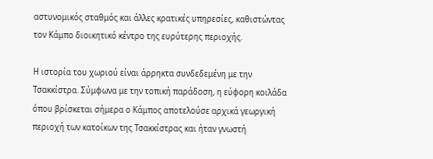αστυνομικός σταθμός και άλλες κρατικές υπηρεσίες, καθιστώντας τον Κάμπο διοικητικό κέντρο της ευρύτερης περιοχής.

Η ιστορία του χωριού είναι άρρηκτα συνδεδεμένη με την Τσακκίστρα. Σύμφωνα με την τοπική παράδοση, η εύφορη κοιλάδα όπου βρίσκεται σήμερα ο Κάμπος αποτελούσε αρχικά γεωργική περιοχή των κατοίκων της Τσακκίστρας και ήταν γνωστή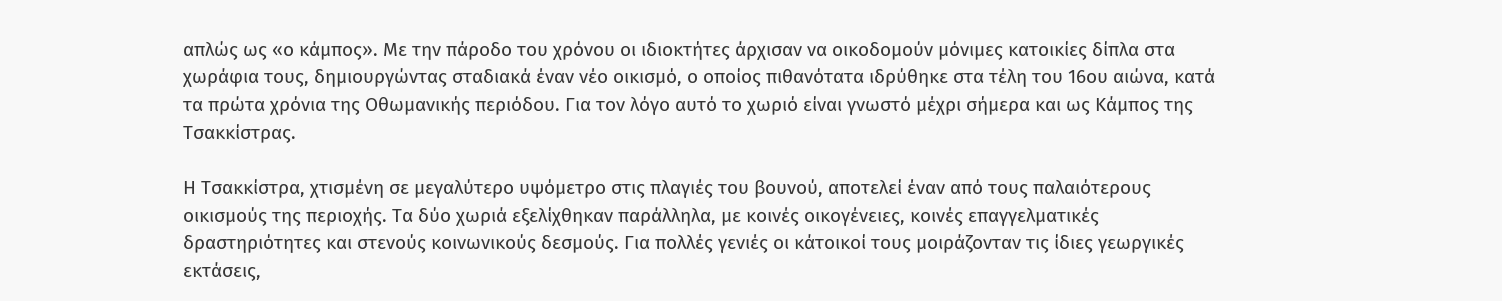απλώς ως «ο κάμπος». Με την πάροδο του χρόνου οι ιδιοκτήτες άρχισαν να οικοδομούν μόνιμες κατοικίες δίπλα στα χωράφια τους, δημιουργώντας σταδιακά έναν νέο οικισμό, ο οποίος πιθανότατα ιδρύθηκε στα τέλη του 16ου αιώνα, κατά τα πρώτα χρόνια της Οθωμανικής περιόδου. Για τον λόγο αυτό το χωριό είναι γνωστό μέχρι σήμερα και ως Κάμπος της Τσακκίστρας.

Η Τσακκίστρα, χτισμένη σε μεγαλύτερο υψόμετρο στις πλαγιές του βουνού, αποτελεί έναν από τους παλαιότερους οικισμούς της περιοχής. Τα δύο χωριά εξελίχθηκαν παράλληλα, με κοινές οικογένειες, κοινές επαγγελματικές δραστηριότητες και στενούς κοινωνικούς δεσμούς. Για πολλές γενιές οι κάτοικοί τους μοιράζονταν τις ίδιες γεωργικές εκτάσεις,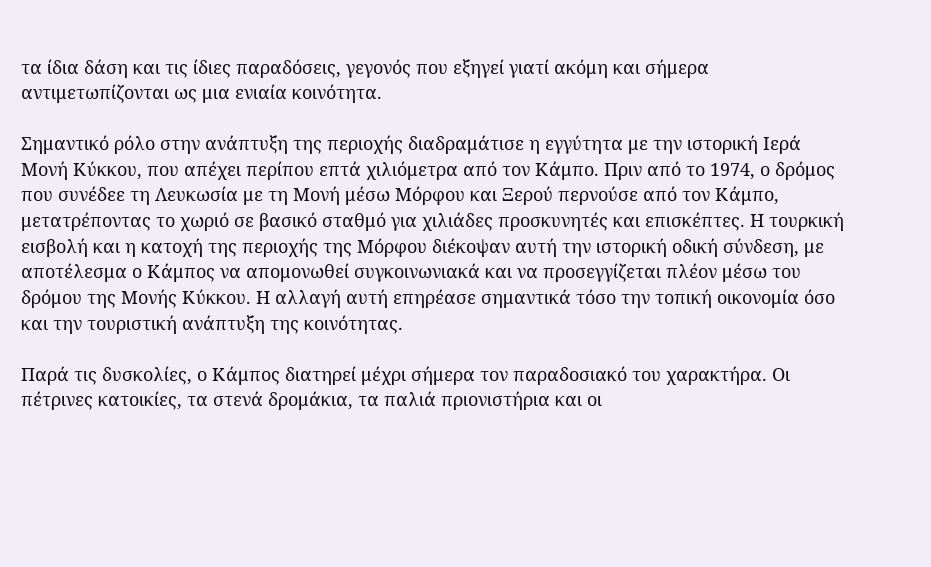τα ίδια δάση και τις ίδιες παραδόσεις, γεγονός που εξηγεί γιατί ακόμη και σήμερα αντιμετωπίζονται ως μια ενιαία κοινότητα.

Σημαντικό ρόλο στην ανάπτυξη της περιοχής διαδραμάτισε η εγγύτητα με την ιστορική Ιερά Μονή Κύκκου, που απέχει περίπου επτά χιλιόμετρα από τον Κάμπο. Πριν από το 1974, ο δρόμος που συνέδεε τη Λευκωσία με τη Μονή μέσω Μόρφου και Ξερού περνούσε από τον Κάμπο, μετατρέποντας το χωριό σε βασικό σταθμό για χιλιάδες προσκυνητές και επισκέπτες. Η τουρκική εισβολή και η κατοχή της περιοχής της Μόρφου διέκοψαν αυτή την ιστορική οδική σύνδεση, με αποτέλεσμα ο Κάμπος να απομονωθεί συγκοινωνιακά και να προσεγγίζεται πλέον μέσω του δρόμου της Μονής Κύκκου. Η αλλαγή αυτή επηρέασε σημαντικά τόσο την τοπική οικονομία όσο και την τουριστική ανάπτυξη της κοινότητας.

Παρά τις δυσκολίες, ο Κάμπος διατηρεί μέχρι σήμερα τον παραδοσιακό του χαρακτήρα. Οι πέτρινες κατοικίες, τα στενά δρομάκια, τα παλιά πριονιστήρια και οι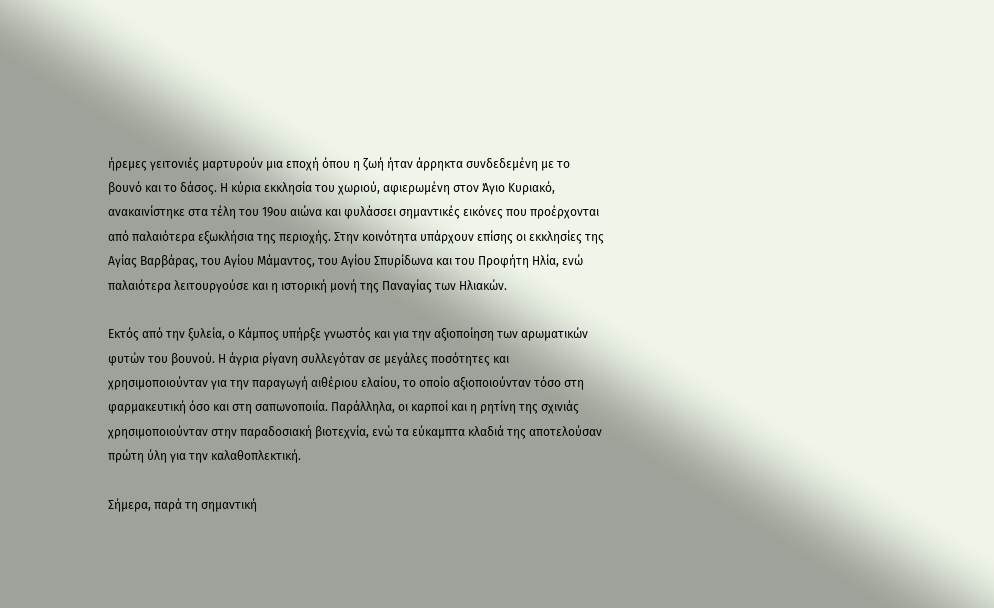ήρεμες γειτονιές μαρτυρούν μια εποχή όπου η ζωή ήταν άρρηκτα συνδεδεμένη με το βουνό και το δάσος. Η κύρια εκκλησία του χωριού, αφιερωμένη στον Άγιο Κυριακό, ανακαινίστηκε στα τέλη του 19ου αιώνα και φυλάσσει σημαντικές εικόνες που προέρχονται από παλαιότερα εξωκλήσια της περιοχής. Στην κοινότητα υπάρχουν επίσης οι εκκλησίες της Αγίας Βαρβάρας, του Αγίου Μάμαντος, του Αγίου Σπυρίδωνα και του Προφήτη Ηλία, ενώ παλαιότερα λειτουργούσε και η ιστορική μονή της Παναγίας των Ηλιακών.

Εκτός από την ξυλεία, ο Κάμπος υπήρξε γνωστός και για την αξιοποίηση των αρωματικών φυτών του βουνού. Η άγρια ρίγανη συλλεγόταν σε μεγάλες ποσότητες και χρησιμοποιούνταν για την παραγωγή αιθέριου ελαίου, το οποίο αξιοποιούνταν τόσο στη φαρμακευτική όσο και στη σαπωνοποιία. Παράλληλα, οι καρποί και η ρητίνη της σχινιάς χρησιμοποιούνταν στην παραδοσιακή βιοτεχνία, ενώ τα εύκαμπτα κλαδιά της αποτελούσαν πρώτη ύλη για την καλαθοπλεκτική.

Σήμερα, παρά τη σημαντική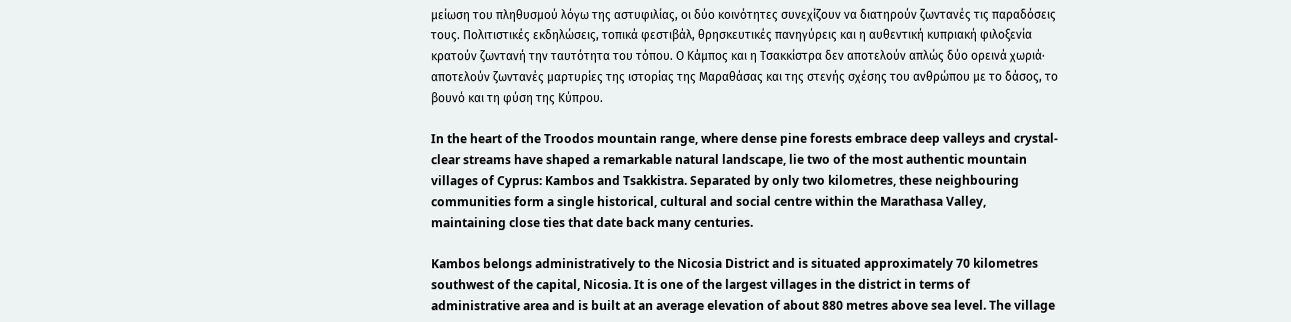μείωση του πληθυσμού λόγω της αστυφιλίας, οι δύο κοινότητες συνεχίζουν να διατηρούν ζωντανές τις παραδόσεις τους. Πολιτιστικές εκδηλώσεις, τοπικά φεστιβάλ, θρησκευτικές πανηγύρεις και η αυθεντική κυπριακή φιλοξενία κρατούν ζωντανή την ταυτότητα του τόπου. Ο Κάμπος και η Τσακκίστρα δεν αποτελούν απλώς δύο ορεινά χωριά· αποτελούν ζωντανές μαρτυρίες της ιστορίας της Μαραθάσας και της στενής σχέσης του ανθρώπου με το δάσος, το βουνό και τη φύση της Κύπρου.

In the heart of the Troodos mountain range, where dense pine forests embrace deep valleys and crystal-clear streams have shaped a remarkable natural landscape, lie two of the most authentic mountain villages of Cyprus: Kambos and Tsakkistra. Separated by only two kilometres, these neighbouring communities form a single historical, cultural and social centre within the Marathasa Valley, maintaining close ties that date back many centuries.

Kambos belongs administratively to the Nicosia District and is situated approximately 70 kilometres southwest of the capital, Nicosia. It is one of the largest villages in the district in terms of administrative area and is built at an average elevation of about 880 metres above sea level. The village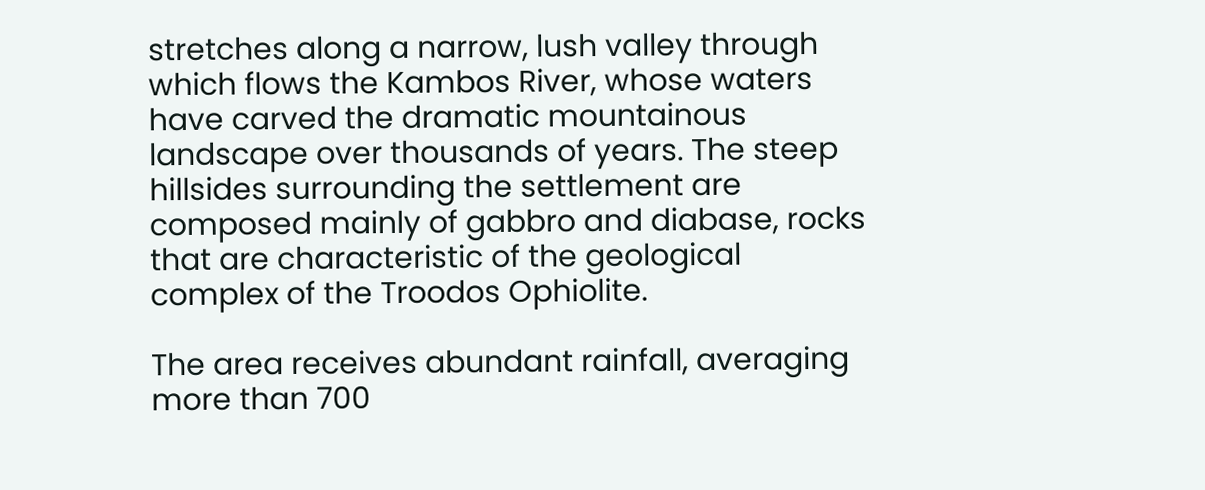stretches along a narrow, lush valley through which flows the Kambos River, whose waters have carved the dramatic mountainous landscape over thousands of years. The steep hillsides surrounding the settlement are composed mainly of gabbro and diabase, rocks that are characteristic of the geological complex of the Troodos Ophiolite.

The area receives abundant rainfall, averaging more than 700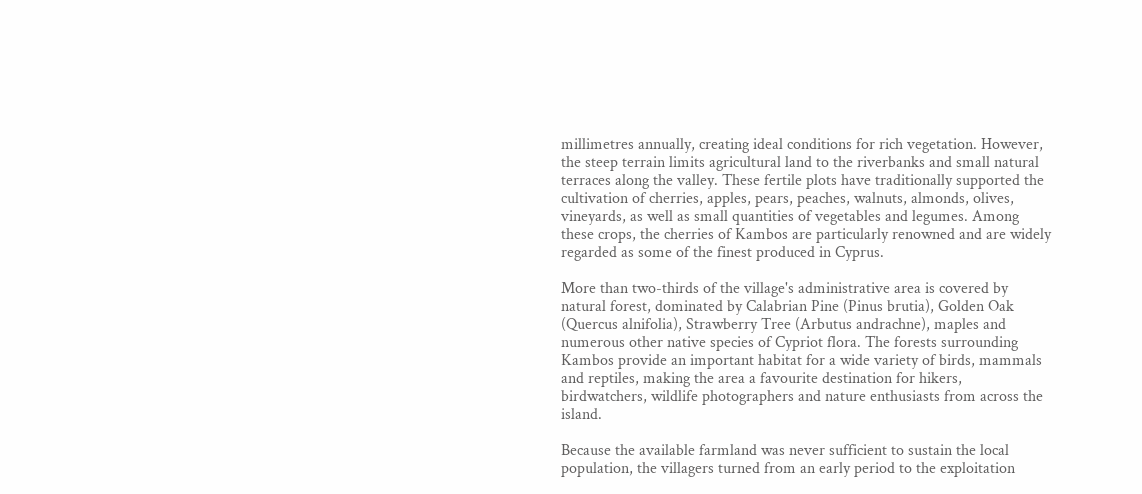millimetres annually, creating ideal conditions for rich vegetation. However, the steep terrain limits agricultural land to the riverbanks and small natural terraces along the valley. These fertile plots have traditionally supported the cultivation of cherries, apples, pears, peaches, walnuts, almonds, olives, vineyards, as well as small quantities of vegetables and legumes. Among these crops, the cherries of Kambos are particularly renowned and are widely regarded as some of the finest produced in Cyprus.

More than two-thirds of the village's administrative area is covered by natural forest, dominated by Calabrian Pine (Pinus brutia), Golden Oak (Quercus alnifolia), Strawberry Tree (Arbutus andrachne), maples and numerous other native species of Cypriot flora. The forests surrounding Kambos provide an important habitat for a wide variety of birds, mammals and reptiles, making the area a favourite destination for hikers, birdwatchers, wildlife photographers and nature enthusiasts from across the island.

Because the available farmland was never sufficient to sustain the local population, the villagers turned from an early period to the exploitation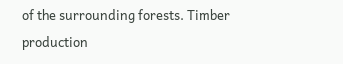of the surrounding forests. Timber production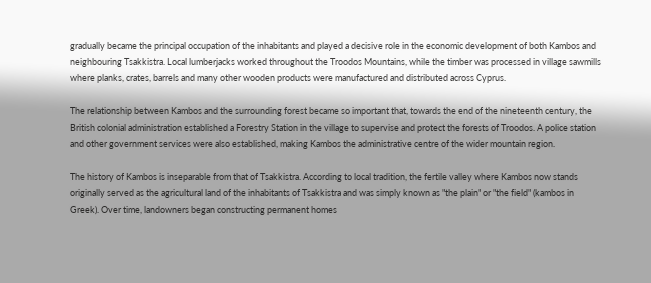gradually became the principal occupation of the inhabitants and played a decisive role in the economic development of both Kambos and neighbouring Tsakkistra. Local lumberjacks worked throughout the Troodos Mountains, while the timber was processed in village sawmills where planks, crates, barrels and many other wooden products were manufactured and distributed across Cyprus.

The relationship between Kambos and the surrounding forest became so important that, towards the end of the nineteenth century, the British colonial administration established a Forestry Station in the village to supervise and protect the forests of Troodos. A police station and other government services were also established, making Kambos the administrative centre of the wider mountain region.

The history of Kambos is inseparable from that of Tsakkistra. According to local tradition, the fertile valley where Kambos now stands originally served as the agricultural land of the inhabitants of Tsakkistra and was simply known as "the plain" or "the field" (kambos in Greek). Over time, landowners began constructing permanent homes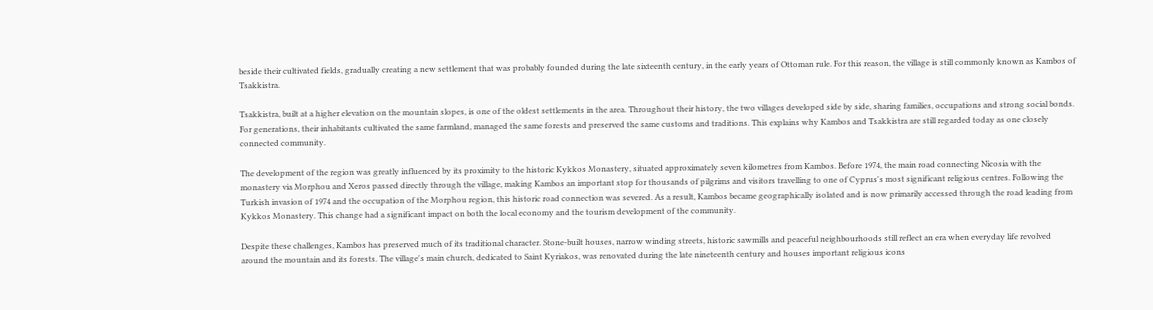beside their cultivated fields, gradually creating a new settlement that was probably founded during the late sixteenth century, in the early years of Ottoman rule. For this reason, the village is still commonly known as Kambos of Tsakkistra.

Tsakkistra, built at a higher elevation on the mountain slopes, is one of the oldest settlements in the area. Throughout their history, the two villages developed side by side, sharing families, occupations and strong social bonds. For generations, their inhabitants cultivated the same farmland, managed the same forests and preserved the same customs and traditions. This explains why Kambos and Tsakkistra are still regarded today as one closely connected community.

The development of the region was greatly influenced by its proximity to the historic Kykkos Monastery, situated approximately seven kilometres from Kambos. Before 1974, the main road connecting Nicosia with the monastery via Morphou and Xeros passed directly through the village, making Kambos an important stop for thousands of pilgrims and visitors travelling to one of Cyprus's most significant religious centres. Following the Turkish invasion of 1974 and the occupation of the Morphou region, this historic road connection was severed. As a result, Kambos became geographically isolated and is now primarily accessed through the road leading from Kykkos Monastery. This change had a significant impact on both the local economy and the tourism development of the community.

Despite these challenges, Kambos has preserved much of its traditional character. Stone-built houses, narrow winding streets, historic sawmills and peaceful neighbourhoods still reflect an era when everyday life revolved around the mountain and its forests. The village's main church, dedicated to Saint Kyriakos, was renovated during the late nineteenth century and houses important religious icons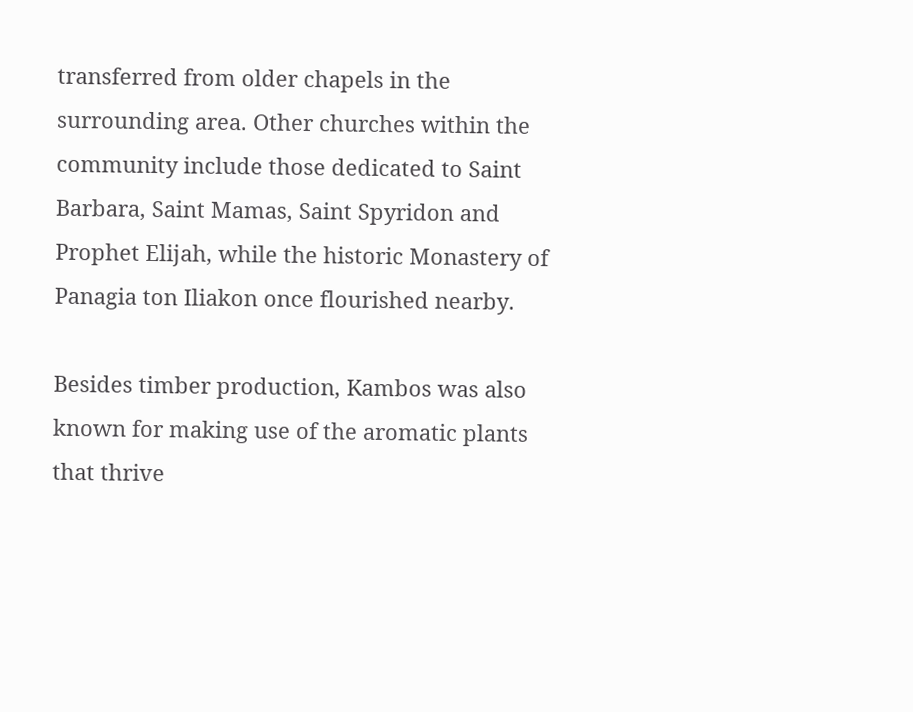transferred from older chapels in the surrounding area. Other churches within the community include those dedicated to Saint Barbara, Saint Mamas, Saint Spyridon and Prophet Elijah, while the historic Monastery of Panagia ton Iliakon once flourished nearby.

Besides timber production, Kambos was also known for making use of the aromatic plants that thrive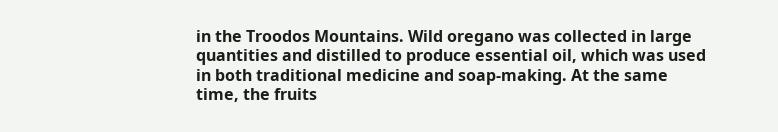in the Troodos Mountains. Wild oregano was collected in large quantities and distilled to produce essential oil, which was used in both traditional medicine and soap-making. At the same time, the fruits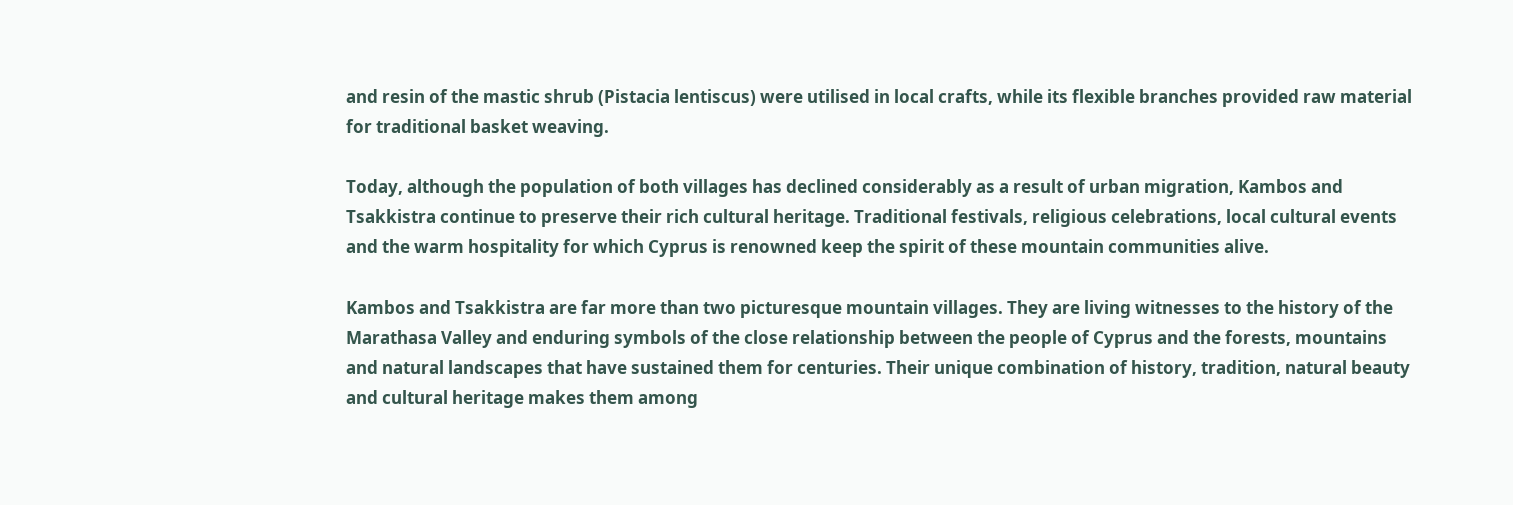and resin of the mastic shrub (Pistacia lentiscus) were utilised in local crafts, while its flexible branches provided raw material for traditional basket weaving.

Today, although the population of both villages has declined considerably as a result of urban migration, Kambos and Tsakkistra continue to preserve their rich cultural heritage. Traditional festivals, religious celebrations, local cultural events and the warm hospitality for which Cyprus is renowned keep the spirit of these mountain communities alive.

Kambos and Tsakkistra are far more than two picturesque mountain villages. They are living witnesses to the history of the Marathasa Valley and enduring symbols of the close relationship between the people of Cyprus and the forests, mountains and natural landscapes that have sustained them for centuries. Their unique combination of history, tradition, natural beauty and cultural heritage makes them among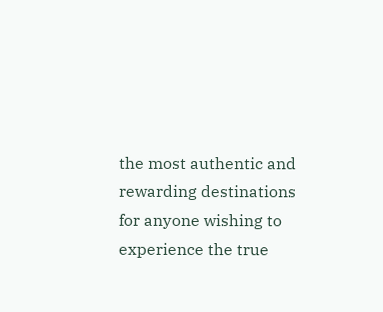the most authentic and rewarding destinations for anyone wishing to experience the true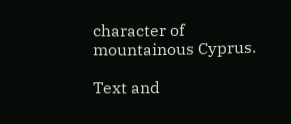character of mountainous Cyprus.

Text and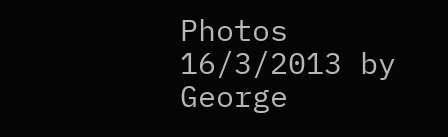Photos  16/3/2013 by George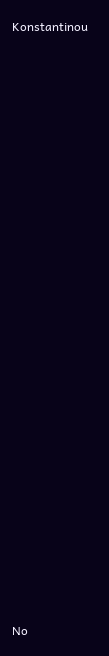Konstantinou



































No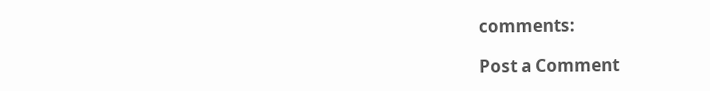comments:

Post a Comment